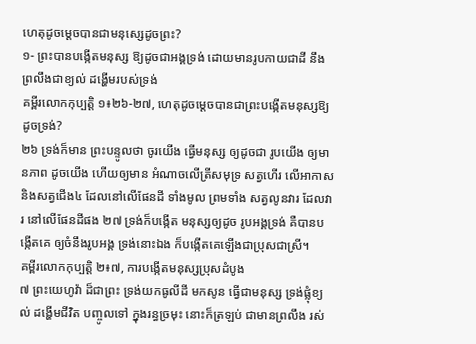ហេតុដូចមេ្ដចបានជាមនុស្សេដូចព្រះ?
១- ព្រះបានបង្កើតមនុស្ស ឱ្យដូចជាអង្គទ្រង់ ដោយមានរូបកាយជាដី នឹងព្រលឹងជាខ្យល់ ដង្ហើមរបស់ទ្រង់
គម្ពីរលោកកុប្បត្ដិ ១៖២៦-២៧, ហេតុដូចម្ដេចបានជាព្រះបង្កើតមនុស្សឱ្យដូចទ្រង់?
២៦ ទ្រង់ក៏មាន ព្រះបន្ទូលថា ចូរយើង ធ្វើមនុស្ស ឲ្យដូចជា រូបយើង ឲ្យមានភាព ដូចយើង ហើយឲ្យមាន អំណាចលើត្រីសមុទ្រ សត្វហើរ លើអាកាស និងសត្វជើង៤ ដែលនៅលើផែនដី ទាំងមូល ព្រមទាំង សត្វលូនវារ ដែលវារ នៅលើផែនដីផង ២៧ ទ្រង់ក៏បង្កើត មនុស្សឲ្យដូច រូបអង្គទ្រង់ គឺបានបង្កើតគេ ឲ្យចំនឹងរូបអង្គ ទ្រង់នោះឯង ក៏បង្កើតគេឡើងជាប្រុសជាស្រី។
គម្ពីរលោកកុប្បត្ដិ ២៖៧, ការបង្កើតមនុស្សប្រុសដំបូង
៧ ព្រះយេហូវ៉ា ដ៏ជាព្រះ ទ្រង់យកធូលីដី មកសូន ធ្វើជាមនុស្ស ទ្រង់ផ្លុំខ្យល់ ដង្ហើមជីវិត បញ្ចូលទៅ ក្នុងរន្ធច្រមុះ នោះក៏ត្រឡប់ ជាមានព្រលឹង រស់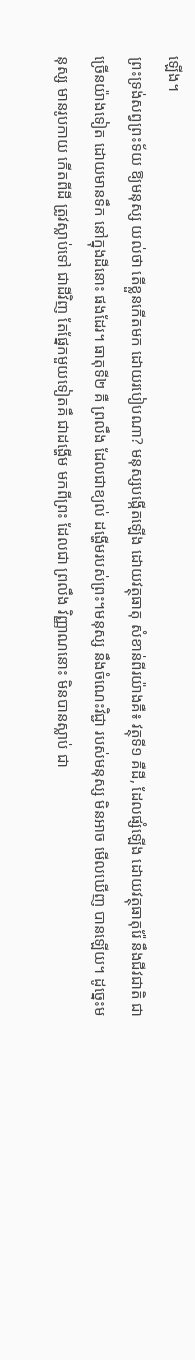ឡើង។
ព្រះទ្រង់សព្វព្រះទ័យ ឱ្យមនុស្ស យល់ថា តើខ្លួនកើតមក ដោយរបៀបណា? មនុស្សបង្កើតឡើង ដោយវត្ថុធាតុ សំខាន់ពីរយ៉ាងគឺ៖ វត្ថុទី១ គឺដី, ដែលផ្សំឡើង ដោយវត្ថុធាតុរ៉ែ នឹងជីវជាតិ ជាច្រើនយ៉ាងទៀត ដោយមានទឹក នៅក្នុងដីនោះ ផងដែរ។ ធាតុទី២ គឺ ព្រលឹង ដែលជាខ្យល់ ដង្ហើមរបស់ព្រះ។មនុស្ស នឹងចំណេះវិជ្ជា របស់មនុស្ស មិនអាច មើលឃើញ បានឡើយ។ ដូច្នេះមនុស្ស មានរូបកាយ កើតពីដី ត្រូវស្លាប់ទៅ ជាដីវិញ តែផ្នែកមួយទៀតគឹ ជាដង្ហើម មកពីព្រះ ដែលជា ព្រលឹង វិញ្ញាណនោះ មិនបានស្លាប់ ជា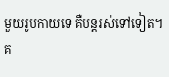មួយរូបកាយទេ គឺបន្ដរស់ទៅទៀត។
គ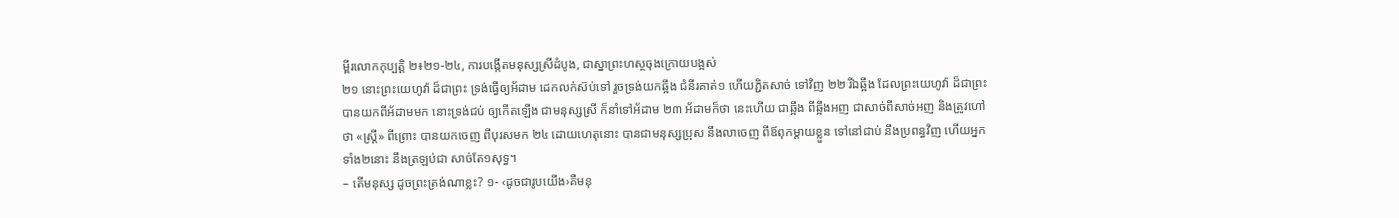ម្ពីរលោកកុប្បត្ដិ ២៖២១-២៤, ការបង្កើតមនុស្សស្រីដំបូង, ជាស្នាព្រះហស្ថចុងក្រោយបង្អស់
២១ នោះព្រះយេហូវ៉ា ដ៏ជាព្រះ ទ្រង់ធ្វើឲ្យអ័ដាម ដេកលក់ស៊ប់ទៅ រួចទ្រង់យកឆ្អឹង ជំនីរគាត់១ ហើយភ្ជិតសាច់ ទៅវិញ ២២ រីឯឆ្អឹង ដែលព្រះយេហូវ៉ា ដ៏ជាព្រះ បានយកពីអ័ដាមមក នោះទ្រង់ជប់ ឲ្យកើតឡើង ជាមនុស្សស្រី ក៏នាំទៅអ័ដាម ២៣ អ័ដាមក៏ថា នេះហើយ ជាឆ្អឹង ពីឆ្អឹងអញ ជាសាច់ពីសាច់អញ និងត្រូវហៅថា «ស្រ្តី» ពីព្រោះ បានយកចេញ ពីបុរសមក ២៤ ដោយហេតុនោះ បានជាមនុស្សប្រុស នឹងលាចេញ ពីឪពុកម្តាយខ្លួន ទៅនៅជាប់ នឹងប្រពន្ធវិញ ហើយអ្នកទាំង២នោះ នឹងត្រឡប់ជា សាច់តែ១សុទ្ធ។
– តើមនុស្ស ដូចព្រះត្រង់ណាខ្លះ? ១- ‹ដូចជារូបយើង›គឺមនុ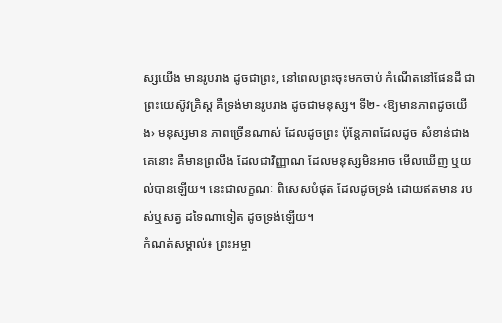ស្សយើង មានរូបរាង ដូចជាព្រះ, នៅពេលព្រះចុះមកចាប់ កំណើតនៅផែនដី ជាព្រះយេស៊ូវគ្រិស្ដ គឺទ្រង់មានរូបរាង ដូចជាមនុស្ស។ ទី២- ‹ឱ្យមានភាពដូចយើង› មនុស្សមាន ភាពច្រើនណាស់ ដែលដូចព្រះ ប៉ុន្ដែភាពដែលដូច សំខាន់ជាងគេនោះ គឺមានព្រលឹង ដែលជាវិញ្ញាណ ដែលមនុស្សមិនអាច មើលឃើញ ឬយល់បានឡើយ។ នេះជាលក្ខណៈ ពិសេសបំផុត ដែលដូចទ្រង់ ដោយឥតមាន របស់ឬសត្វ ដទៃណាទៀត ដូចទ្រង់ឡើយ។
កំណត់សម្គាល់៖ ព្រះអម្ចា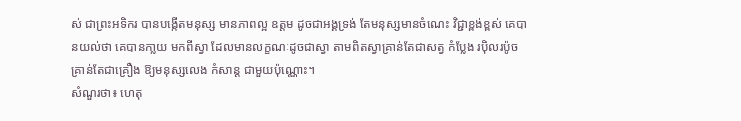ស់ ជាព្រះអទិករ បានបង្កើតមនុស្ស មានភាពល្អ ឧត្ដម ដូចជាអង្គទ្រង់ តែមនុស្សមានចំណេះ វិជ្ជាខ្ពង់ខ្ពស់ គេបានយល់ថា គេបានកា្លយ មកពីស្វា ដែលមានលក្ខណៈដូចជាស្វា តាមពិតស្វាគ្រាន់តែជាសត្វ កំប្លែង រប៉ិលរប៉ូច គ្រាន់តែជាគ្រឿង ឱ្យមនុស្សលេង កំសាន្ដ ជាមួយប៉ុណ្ណោះ។
សំណួរថា៖ ហេតុ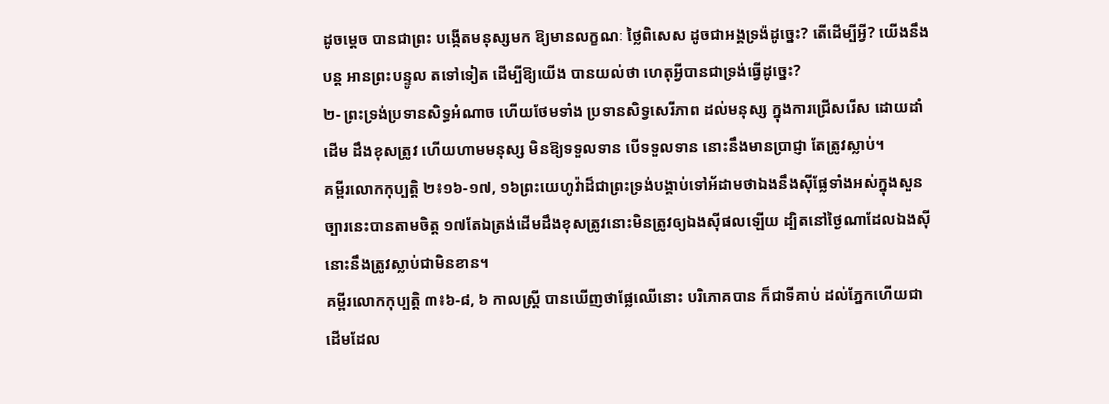ដូចម្ដេច បានជាព្រះ បង្កើតមនុស្សមក ឱ្យមានលក្ខណៈ ថ្លៃពិសេស ដូចជាអង្គទ្រង៉ដូច្នេះ? តើដើម្បីអី្វ? យើងនឹងបន្ដ អានព្រះបន្ទូល តទៅទៀត ដើម្បីឱ្យយើង បានយល់ថា ហេតុអ្វីបានជាទ្រង់ធ្វើដូច្នេះ?
២- ព្រះទ្រង់ប្រទានសិទ្ធអំណាច ហើយថែមទាំង ប្រទានសិទ្វសេរីភាព ដល់មនុស្ស ក្នុងការជ្រើសរើស ដោយដាំដើម ដឹងខុសត្រូវ ហើយហាមមនុស្ស មិនឱ្យទទួលទាន បើទទួលទាន នោះនឹងមានប្រាជ្ញា តែត្រូវស្លាប់។
គម្ពីរលោកកុប្បត្ដិ ២៖១៦-១៧, ១៦ព្រះយេហូវ៉ាដ៏ជាព្រះទ្រង់បង្គាប់ទៅអ័ដាមថាឯងនឹងស៊ីផ្លែទាំងអស់ក្នុងសួនច្បារនេះបានតាមចិត្ត ១៧តែឯត្រង់ដើមដឹងខុសត្រូវនោះមិនត្រូវឲ្យឯងស៊ីផលឡើយ ដ្បិតនៅថ្ងៃណាដែលឯងស៊ីនោះនឹងត្រូវស្លាប់ជាមិនខាន។
គម្ពីរលោកកុប្បត្ដិ ៣៖៦-៨, ៦ កាលស្ត្រី បានឃើញថាផ្លែឈើនោះ បរិភោគបាន ក៏ជាទីគាប់ ដល់ភ្នែកហើយជាដើមដែល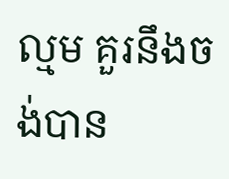ល្មម គួរនឹងចង់បាន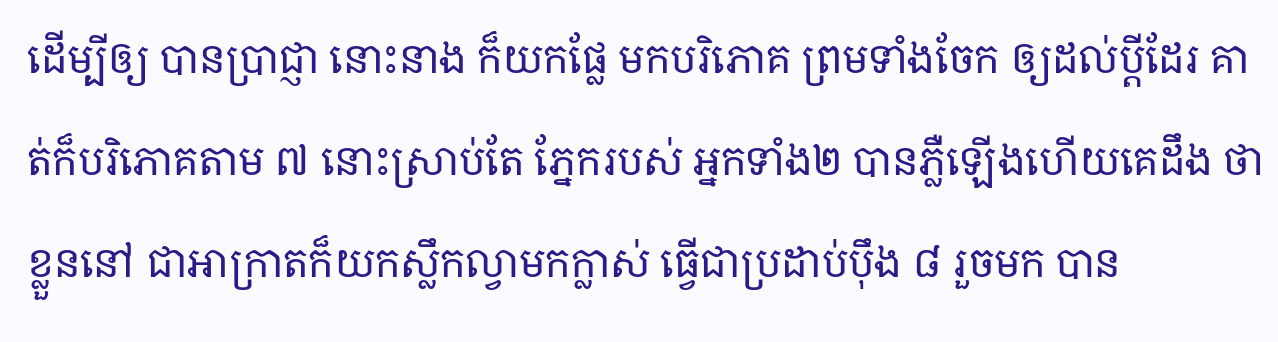ដើម្បីឲ្យ បានប្រាជ្ញា នោះនាង ក៏យកផ្លែ មកបរិភោគ ព្រមទាំងចែក ឲ្យដល់ប្តីដែរ គាត់ក៏បរិភោគតាម ៧ នោះស្រាប់តែ ភ្នែករបស់ អ្នកទាំង២ បានភ្លឺឡើងហើយគេដឹង ថាខ្លួននៅ ជាអាក្រាតក៏យកស្លឹកល្វាមកក្លាស់ ធ្វើជាប្រដាប់ប៉ឹង ៨ រួចមក បាន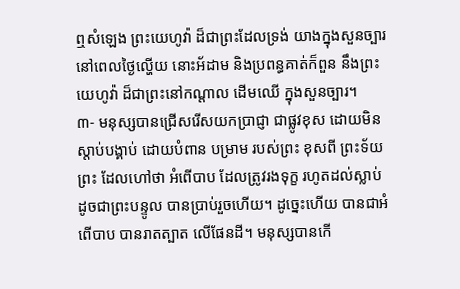ឮសំឡេង ព្រះយេហូវ៉ា ដ៏ជាព្រះដែលទ្រង់ យាងក្នុងសួនច្បារ នៅពេលថ្ងៃល្ហើយ នោះអ័ដាម និងប្រពន្ធគាត់ក៏ពួន នឹងព្រះយេហូវ៉ា ដ៏ជាព្រះនៅកណ្តាល ដើមឈើ ក្នុងសួនច្បារ។
៣- មនុស្សបានជ្រើសរើសយកប្រាជ្ញា ជាផ្លូវខុស ដោយមិន ស្ដាប់បង្គាប់ ដោយបំពាន បម្រាម របស់ព្រះ ខុសពី ព្រះទ័យព្រះ ដែលហៅថា អំពើបាប ដែលត្រូវរងទុក្ខ រហូតដល់ស្លាប់ ដូចជាព្រះបន្ទូល បានប្រាប់រួចហើយ។ ដូច្នេះហើយ បានជាអំពើបាប បានរាតត្បាត លើផែនដី។ មនុស្សបានកើ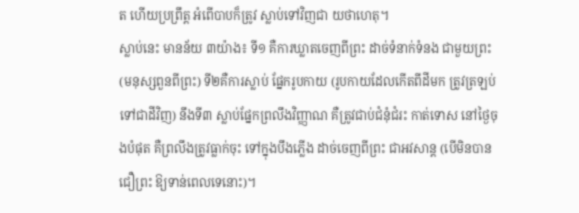ត ហើយប្រព្រឹត្ដ អំពើបាបក៏ត្រូវ ស្លាប់ទៅវិញជា យថាហេតុ។
ស្លាប់នេះ មានន័យ ៣យ៉ាង៖ ទី១ គឺការឃ្លាតចេញពីព្រះ ដាច់ទំនាក់ទំនង ជាមួយព្រះ (មនុស្សពួនពីព្រះ) ទី២គឺការស្លាប់ ផ្នែករូបកាយ (រូបកាយដែលកើតពីដីមក ត្រូវត្រឡប់ទៅជាដីវិញ) នឹងទី៣ ស្លាប់ផ្នែកព្រលឹងវិញ្ញាណ គឺត្រូវជាប់ជំនុំជំរះ កាត់ទោស នៅថ្ងៃចុងបំផុត គឺព្រលឹងត្រូវធ្លាក់ចុះ ទៅក្នុងបឹងភ្លើង ដាច់ចេញពីព្រះ ជាអវសាន្ដ (បើមិនបានជឿព្រះ ឱ្យទាន់ពេលទេនោះ)។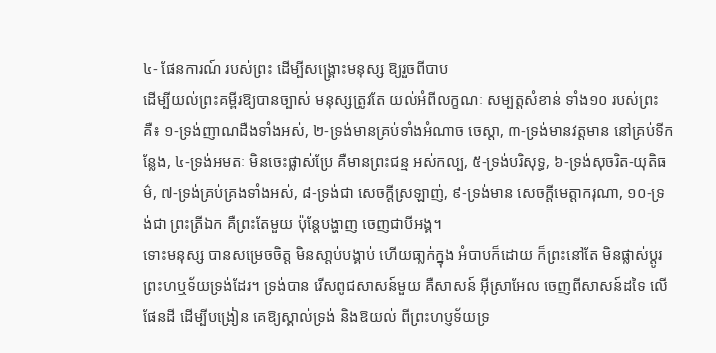៤- ផែនការណ៍ របស់ព្រះ ដើម្បីសង្គ្រោះមនុស្ស ឱ្យរួចពីបាប
ដើម្បីយល់ព្រះគម្ពីរឱ្យបានច្បាស់ មនុស្សត្រូវតែ យល់អំពីលក្ខណៈ សម្បត្ដសំខាន់ ទាំង១០ របស់ព្រះគឺ៖ ១-ទ្រង់ញាណដឺងទាំងអស់, ២-ទ្រង់មានគ្រប់ទាំងអំណាច ចេស្ដា, ៣-ទ្រង់មានវត្ដមាន នៅគ្រប់ទីកន្លែង, ៤-ទ្រង់អមតៈ មិនចេះផ្លាស់ប្រែ គឺមានព្រះជន្ម អស់កល្ប, ៥-ទ្រង់បរិសុទ្ធ, ៦-ទ្រង់សុចរិត-យុតិធម៌, ៧-ទ្រង់គ្រប់គ្រងទាំងអស់, ៨-ទ្រង់ជា សេចក្ដីស្រឡាញ់, ៩-ទ្រង់មាន សេចក្ដីមេត្ដាករុណា, ១០-ទ្រង់ជា ព្រះត្រីឯក គឺព្រះតែមួយ ប៉ុន្ដែបង្ហាញ ចេញជាបីអង្គ។
ទោះមនុស្ស បានសម្រេចចិត្ដ មិនសា្ដប់បង្គាប់ ហើយធា្លក់ក្នុង អំបាបក៏ដោយ ក៏ព្រះនៅតែ មិនផ្លាស់ប្ដូរ ព្រះហឬទ័យទ្រង់ដែរ។ ទ្រង់បាន រើសពូជសាសន៍មួយ គឺសាសន៍ អ៊ីស្រាអែល ចេញពីសាសន៍ដទៃ លើផែនដី ដើម្បីបង្រៀន គេឱ្យស្គាល់ទ្រង់ និងឱយល់ ពីព្រះហប្ញទ័យទ្រ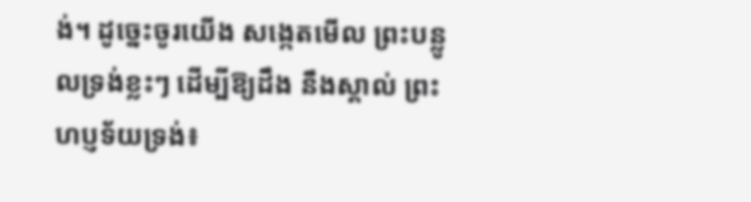ង់។ ដូច្នេះចូរយើង សង្កេតមើល ព្រះបន្លូលទ្រង់ខ្លះៗ ដើម្បីឱ្យដឹង នឹងស្គាល់ ព្រះហប្ញទ័យទ្រង់៖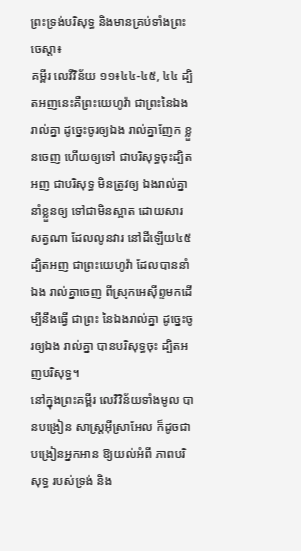ព្រះទ្រង់បរិសុទ្ធ និងមានគ្រប់ទាំងព្រះចេស្ដា៖
គម្ពីរ លេវីវិន័យ ១១៖៤៤-៤៥, ៤៤ ដ្បិតអញនេះគឺព្រះយេហូវ៉ា ជាព្រះនៃឯងរាល់គ្នា ដូច្នេះចូរឲ្យឯង រាល់គ្នាញែក ខ្លួនចេញ ហើយឲ្យទៅ ជាបរិសុទ្ធចុះដ្បិតអញ ជាបរិសុទ្ធ មិនត្រូវឲ្យ ឯងរាល់គ្នា នាំខ្លួនឲ្យ ទៅជាមិនស្អាត ដោយសារ សត្វណា ដែលលូនវារ នៅដីឡើយ៤៥ ដ្បិតអញ ជាព្រះយេហូវ៉ា ដែលបាននាំឯង រាល់គ្នាចេញ ពីស្រុកអេស៊ីព្ទមកដើម្បីនឹងធ្វើ ជាព្រះ នៃឯងរាល់គ្នា ដូច្នេះចូរឲ្យឯង រាល់គ្នា បានបរិសុទ្ធចុះ ដ្បិតអញបរិសុទ្ធ។
នៅក្នុងព្រះគម្ពីរ លេវិវិន័យទាំងមូល បានបង្រៀន សាស្រ្ដអ៊ីស្រាអែល ក៏ដូចជា បង្រៀនអ្នកអាន ឱ្យយល់អំពី ភាពបរិសុទ្ធ របស់ទ្រង់ និង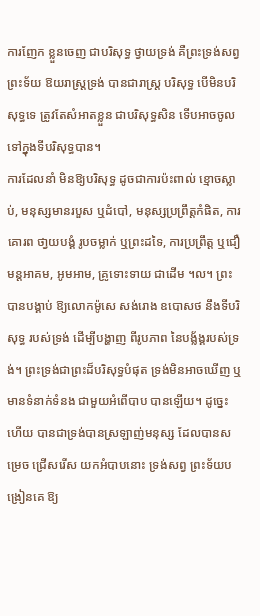ការញែក ខ្លួនចេញ ជាបរិសុទ្ធ ថ្វាយទ្រង់ គឺព្រះទ្រង់សព្វ ព្រះទ័យ ឱយរាស្រ្ដទ្រង់ បានជារាស្រ្ដ បរិសុទ្ធ បើមិនបរិសុទ្ធទេ ត្រូវតែសំអាតខ្លួន ជាបរិសុទ្ធសិន ទើបអាចចូល ទៅក្នុងទីបរិសុទ្ធបាន។
ការដែលនាំ មិនឱ្យបរិសុទ្ធ ដូចជាការប៉ះពាល់ ខ្មោចស្លាប់, មនុស្សមានរបួស ឬដំបៅ, មនុស្សប្រព្រឹត្ដកំផិត, ការគោរព ថា្វយបង្គំ រូបចម្លាក់ ឬព្រះដទៃ, ការប្រព្រឹត្ដ ឬជឿមន្ដអាគម, អូមអាម, គ្រូទោះទាយ ជាដើម ។ល។ ព្រះបានបង្គាប់ ឱ្យលោកម៉ូសេ សង់រោង ឧបោសថ នឹងទីបរិសុទ្ធ របស់ទ្រង់ ដើម្បីបង្ហាញ ពីរូបភាព នៃបង្ល័ង្គរបស់ទ្រង់។ ព្រះទ្រង់ជាព្រះដ៏បរិសុទ្ធបំផុត ទ្រង់មិនអាចឃើញ ឬមានទំនាក់ទំនង ជាមួយអំពើបាប បានឡើយ។ ដូច្នេះហើយ បានជាទ្រង់បានស្រឡាញ់មនុស្ស ដែលបានសម្រេច ជ្រើសរើស យកអំបាបនោះ ទ្រង់សព្វ ព្រះទ័យបង្រៀនគេ ឱ្យ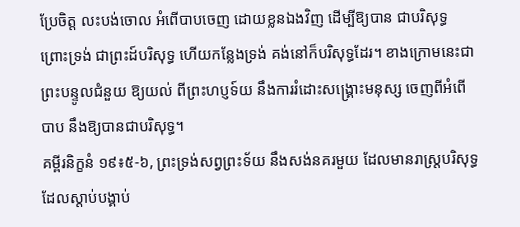ប្រែចិត្ដ លះបង់ចោល អំពើបាបចេញ ដោយខ្លនឯងវិញ ដើម្បីឱ្យបាន ជាបរិសុទ្ធ ព្រោះទ្រង់ ជាព្រះដ៍បរិសុទ្ធ ហើយកន្លែងទ្រង់ គង់នៅក៏បរិសុទ្ធដែរ។ ខាងក្រោមនេះជាព្រះបន្ទូលជំនួយ ឱ្យយល់ ពីព្រះហប្ញទ៍យ នឹងការរំដោះសង្គ្រោះមនុស្ស ចេញពីអំពើ បាប នឹងឱ្យបានជាបរិសុទ្ធ។
គម្ពីរនិក្ខនំ ១៩៖៥-៦, ព្រះទ្រង់សព្វព្រះទ័យ នឹងសង់នគរមួយ ដែលមានរាស្រ្ដបរិសុទ្ធ ដែលស្ដាប់បង្គាប់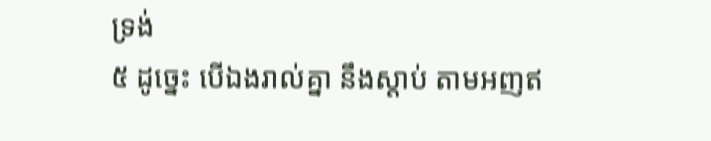ទ្រង់
៥ ដូច្នេះ បើឯងរាល់គ្នា នឹងស្តាប់ តាមអញឥ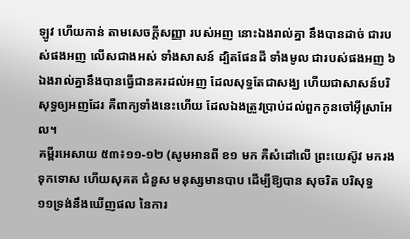ឡូវ ហើយកាន់ តាមសេចក្តីសញ្ញា របស់អញ នោះឯងរាល់គ្នា នឹងបានដាច់ ជារបស់ផងអញ លើសជាងអស់ ទាំងសាសន៍ ដ្បិតផែនដី ទាំងមូល ជារបស់ផងអញ ៦ ឯងរាល់គ្នានឹងបានធ្វើជានគរដល់អញ ដែលសុទ្ធតែជាសង្ឃ ហើយជាសាសន៍បរិសុទ្ធឲ្យអញដែរ គឺពាក្យទាំងនេះហើយ ដែលឯងត្រូវប្រាប់ដល់ពួកកូនចៅអ៊ីស្រាអែល។
គម្ពីរអេសាយ ៥៣៖១១-១២ (សូមអានពី ខ១ មក គឺសំដៅលើ ព្រះយេស៊ូវ មករងទុកទោស ហើយសុគត ជំនួស មនុស្សមានបាប ដើម្បីឱ្យបាន សុចរិត បរិសុទ្ធ
១១ទ្រង់នឹងឃើញផល នៃការ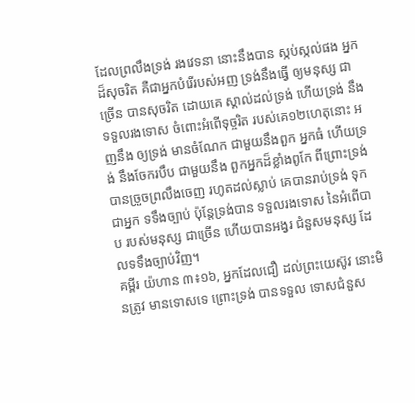ដែលព្រលឹងទ្រង់ រងវេទនា នោះនឹងបាន ស្កប់ស្កល់ផង អ្នកដ៏សុចរិត គឺជាអ្នកបំរើរបស់អញ ទ្រង់នឹងធ្វើ ឲ្យមនុស្ស ជាច្រើន បានសុចរិត ដោយគេ ស្គាល់ដល់ទ្រង់ ហើយទ្រង់ នឹងទទួលរងទោស ចំពោះអំពើទុច្ចរិត របស់គេ១២ហេតុនោះ អញនឹង ឲ្យទ្រង់ មានចំណែក ជាមួយនឹងពួក អ្នកធំ ហើយទ្រង់ នឹងចែករបឹប ជាមួយនឹង ពួកអ្នកដ៏ខ្លាំងពូកែ ពីព្រោះទ្រង់ បានច្រួចព្រលឹងចេញ រហូតដល់ស្លាប់ គេបានរាប់ទ្រង់ ទុកជាអ្នក ទទឹងច្បាប់ ប៉ុន្តែទ្រង់បាន ទទួលរងទោស នៃអំពើបាប របស់មនុស្ស ជាច្រើន ហើយបានអង្វរ ជំនួសមនុស្ស ដែលទទឹងច្បាប់វិញ។
គម្ពីរ យ៉ហាន ៣៖១៦, អ្នកដែលជឿ ដល់ព្រះយេស៊ូវ នោះមិនត្រូវ មានទោសទេ ព្រោះទ្រង់ បានទទួល ទោសជំនួស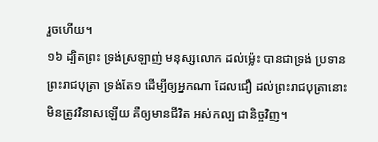រួចហើយ។
១៦ ដ្បិតព្រះ ទ្រង់ស្រឡាញ់ មនុស្សលោក ដល់ម៉្លេះ បានជាទ្រង់ ប្រទានព្រះរាជបុត្រា ទ្រង់តែ១ ដើម្បីឲ្យអ្នកណា ដែលជឿ ដល់ព្រះរាជបុត្រានោះ មិនត្រូវវិនាសឡើយ គឺឲ្យមានជីវិត អស់កល្ប ជានិច្ចវិញ។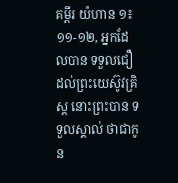គម្ពីរ យ៉ហាន ១៖១១-១២, អ្នកដែលបាន ទទួលជឿ ដល់ព្រះយេស៊ូវគ្រិស្ដ នោះព្រះបាន ទទួលស្គាល់ ថាជាកូន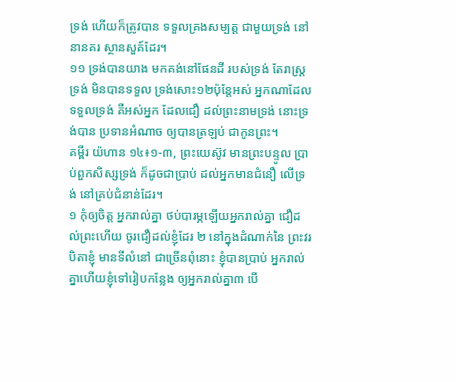ទ្រង់ ហើយក៏ត្រូវបាន ទទួលគ្រងសម្បត្ដ ជាមួយទ្រង់ នៅនានគរ ស្ថានសួគ៍ដែរ។
១១ ទ្រង់បានយាង មកគង់នៅផែនដី របស់ទ្រង់ តែរាស្ត្រទ្រង់ មិនបានទទួល ទ្រង់សោះ១២ប៉ុន្តែអស់ អ្នកណាដែលទទួលទ្រង់ គឺអស់អ្នក ដែលជឿ ដល់ព្រះនាមទ្រង់ នោះទ្រង់បាន ប្រទានអំណាច ឲ្យបានត្រឡប់ ជាកូនព្រះ។
គម្ពីរ យ៉ហាន ១៤៖១-៣, ព្រះយេស៊ូវ មានព្រះបន្ទូល បា្រប់ពួកសិស្សទ្រង់ ក៏ដូចជាប្រាប់ ដល់អ្នកមានជំនឿ លើទ្រង់ នៅគ្រប់ជំនាន់ដែរ។
១ កុំឲ្យចិត្ត អ្នករាល់គ្នា ថប់បារម្ភឡើយអ្នករាល់គ្នា ជឿដល់ព្រះហើយ ចូរជឿដល់ខ្ញុំដែរ ២ នៅក្នុងដំណាក់នៃ ព្រះវរបិតាខ្ញុំ មានទីលំនៅ ជាច្រើនពុំនោះ ខ្ញុំបានប្រាប់ អ្នករាល់គ្នាហើយខ្ញុំទៅរៀបកន្លែង ឲ្យអ្នករាល់គ្នា៣ បើ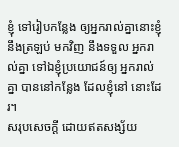ខ្ញុំ ទៅរៀបកន្លែង ឲ្យអ្នករាល់គ្នានោះខ្ញុំ នឹងត្រឡប់ មកវិញ នឹងទទួល អ្នករាល់គ្នា ទៅឯខ្ញុំប្រយោជន៍ឲ្យ អ្នករាល់គ្នា បាននៅកន្លែង ដែលខ្ញុំនៅ នោះដែរ។
សរុបសេចក្ដី ដោយឥតសង្ស័យ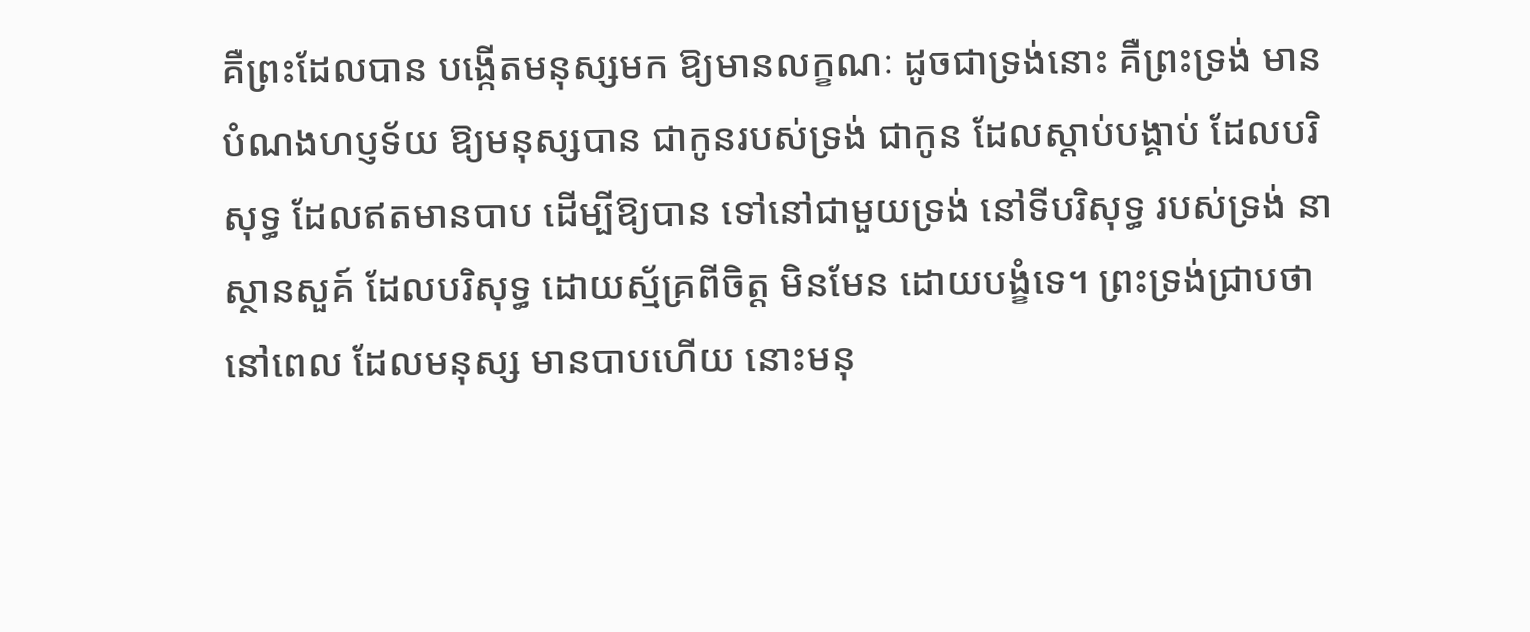គឺព្រះដែលបាន បង្កើតមនុស្សមក ឱ្យមានលក្ខណៈ ដូចជាទ្រង់នោះ គឺព្រះទ្រង់ មានបំណងហប្ញទ័យ ឱ្យមនុស្សបាន ជាកូនរបស់ទ្រង់ ជាកូន ដែលស្ដាប់បង្គាប់ ដែលបរិសុទ្ធ ដែលឥតមានបាប ដើម្បីឱ្យបាន ទៅនៅជាមួយទ្រង់ នៅទីបរិសុទ្ធ របស់ទ្រង់ នាស្ថានសួគ៍ ដែលបរិសុទ្ធ ដោយស្ម័គ្រពីចិត្ដ មិនមែន ដោយបង្ខំទេ។ ព្រះទ្រង់ជ្រាបថា នៅពេល ដែលមនុស្ស មានបាបហើយ នោះមនុ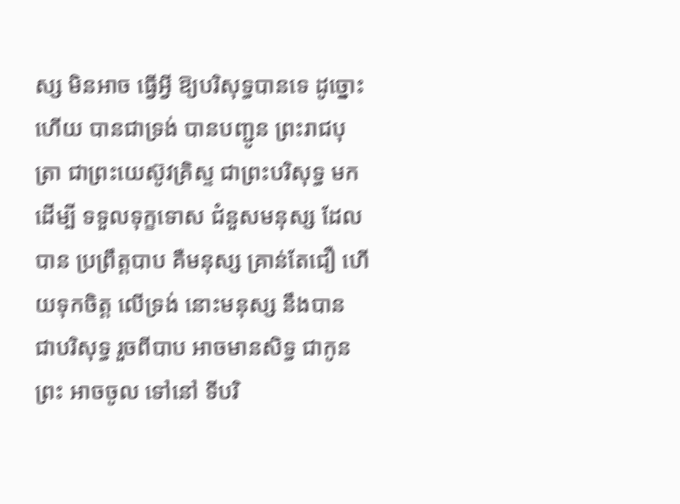ស្ស មិនអាច ធ្វើអ្វី ឱ្យបរិសុទ្ធបានទេ ដូច្នោះហើយ បានជាទ្រង់ បានបញ្ជូន ព្រះរាជបុត្រា ជាព្រះយេស៊ូវគ្រិស្ទ ជាព្រះបរិសុទ្ធ មកដើម្បី ទទួលទុក្ខទោស ជំនួសមនុស្ស ដែលបាន ប្រព្រឹត្ដបាប គឺមនុស្ស គ្រាន់តែជឿ ហើយទុកចិត្ដ លើទ្រង់ នោះមនុស្ស នឹងបាន ជាបរិសុទ្ធ រួចពីបាប អាចមានសិទ្ធ ជាកូនព្រះ អាចចូល ទៅនៅ ទីបរិ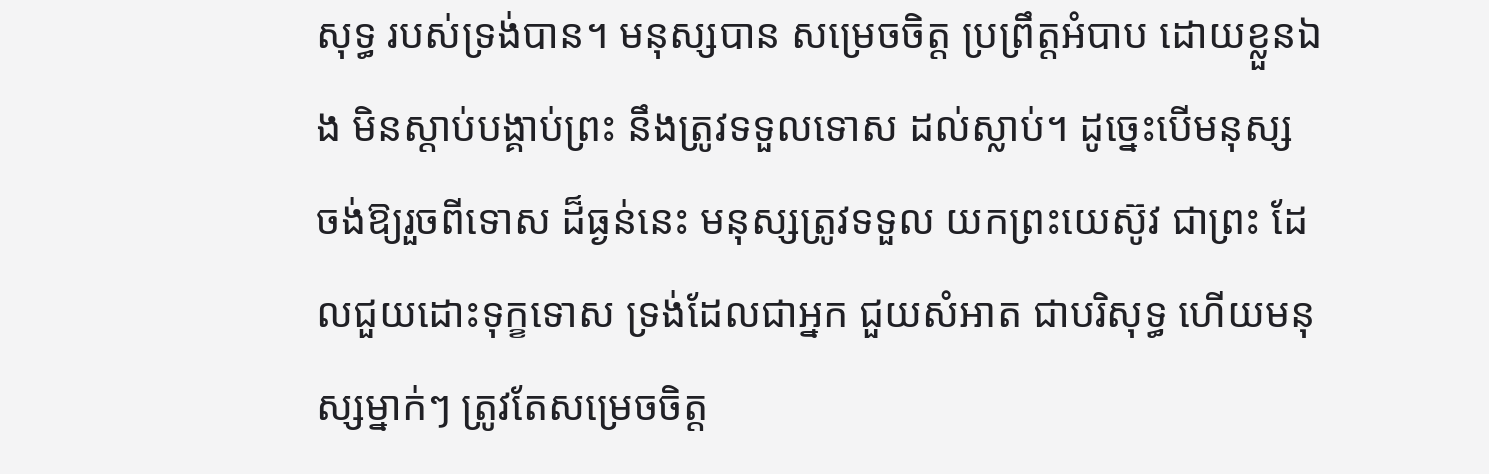សុទ្ធ របស់ទ្រង់បាន។ មនុស្សបាន សម្រេចចិត្ដ ប្រព្រឹត្ដអំបាប ដោយខ្លួនឯង មិនស្ដាប់បង្គាប់ព្រះ នឹងត្រូវទទួលទោស ដល់ស្លាប់។ ដូច្នេះបើមនុស្ស ចង់ឱ្យរួចពីទោស ដ៏ធ្ងន់នេះ មនុស្សត្រូវទទួល យកព្រះយេស៊ូវ ជាព្រះ ដែលជួយដោះទុក្ខទោស ទ្រង់ដែលជាអ្នក ជួយសំអាត ជាបរិសុទ្ធ ហើយមនុស្សម្នាក់ៗ ត្រូវតែសម្រេចចិត្ដ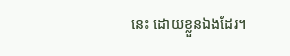នេះ ដោយខ្លួនឯងដែរ។